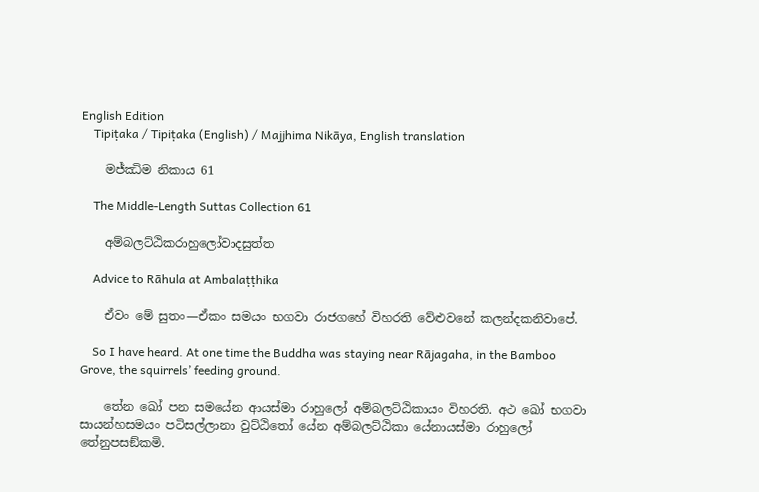English Edition
    Tipiṭaka / Tipiṭaka (English) / Majjhima Nikāya, English translation

    මජ්ඣිම නිකාය 61

    The Middle-Length Suttas Collection 61

    අම්බලට්ඨිකරාහුලෝවාදසුත්ත

    Advice to Rāhula at Ambalaṭṭhika

    ඒවං මේ සුතං—ඒකං සමයං භගවා රාජගහේ විහරති වේළුවනේ කලන්දකනිවාපේ.

    So I have heard. At one time the Buddha was staying near Rājagaha, in the Bamboo Grove, the squirrels’ feeding ground.

    තේන ඛෝ පන සමයේන ආයස්මා රාහුලෝ අම්බලට්ඨිකායං විහරති. අථ ඛෝ භගවා සායන්හසමයං පටිසල්ලානා වුට්ඨිතෝ යේන අම්බලට්ඨිකා යේනායස්මා රාහුලෝ තේනුපසඞ්කමි.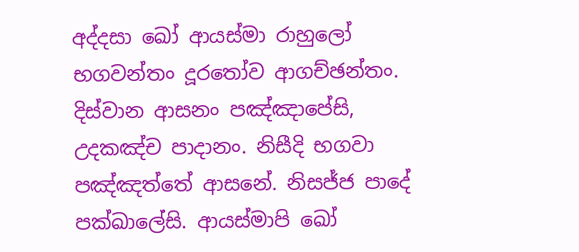අද්දසා ඛෝ ආයස්මා රාහුලෝ භගවන්තං දූරතෝව ආගච්ඡන්තං. දිස්වාන ආසනං පඤ්ඤාපේසි, උදකඤ්ච පාදානං. නිසීදි භගවා පඤ්ඤත්තේ ආසනේ. නිසජ්ජ පාදේ පක්ඛාලේසි. ආයස්මාපි ඛෝ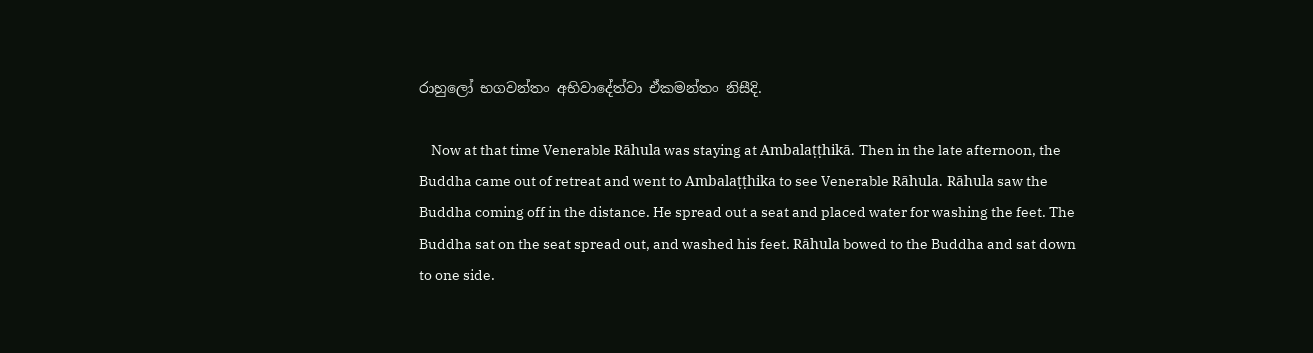රාහුලෝ භගවන්තං අභිවාදේත්වා ඒකමන්තං නිසීදි.

    Now at that time Venerable Rāhula was staying at Ambalaṭṭhikā. Then in the late afternoon, the Buddha came out of retreat and went to Ambalaṭṭhika to see Venerable Rāhula. Rāhula saw the Buddha coming off in the distance. He spread out a seat and placed water for washing the feet. The Buddha sat on the seat spread out, and washed his feet. Rāhula bowed to the Buddha and sat down to one side.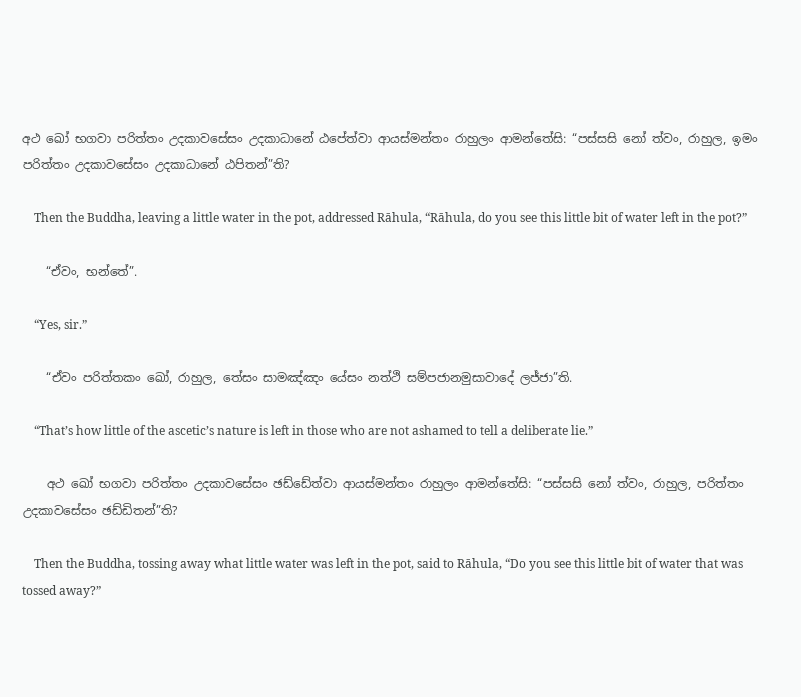අථ ඛෝ භගවා පරිත්තං උදකාවසේසං උදකාධානේ ඨපේත්වා ආයස්මන්තං රාහුලං ආමන්තේසි: “පස්සසි නෝ ත්වං, රාහුල, ඉමං පරිත්තං උදකාවසේසං උදකාධානේ ඨපිතන්”ති?

    Then the Buddha, leaving a little water in the pot, addressed Rāhula, “Rāhula, do you see this little bit of water left in the pot?”

    “ඒවං, භන්තේ”.

    “Yes, sir.”

    “ඒවං පරිත්තකං ඛෝ, රාහුල, තේසං සාමඤ්ඤං යේසං නත්ථි සම්පජානමුසාවාදේ ලජ්ජා”ති.

    “That’s how little of the ascetic’s nature is left in those who are not ashamed to tell a deliberate lie.”

    අථ ඛෝ භගවා පරිත්තං උදකාවසේසං ඡඩ්ඩේත්වා ආයස්මන්තං රාහුලං ආමන්තේසි: “පස්සසි නෝ ත්වං, රාහුල, පරිත්තං උදකාවසේසං ඡඩ්ඩිතන්”ති?

    Then the Buddha, tossing away what little water was left in the pot, said to Rāhula, “Do you see this little bit of water that was tossed away?”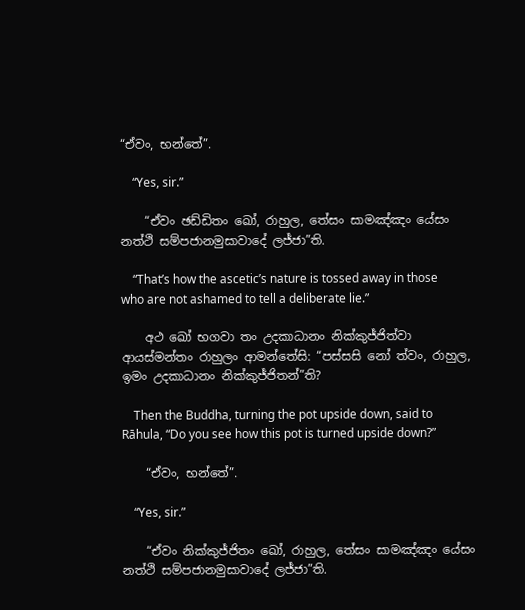“ඒවං, භන්තේ”.

    “Yes, sir.”

    “ඒවං ඡඩ්ඩිතං ඛෝ, රාහුල, තේසං සාමඤ්ඤං යේසං නත්ථි සම්පජානමුසාවාදේ ලජ්ජා”ති.

    “That’s how the ascetic’s nature is tossed away in those who are not ashamed to tell a deliberate lie.”

    අථ ඛෝ භගවා තං උදකාධානං නික්කුජ්ජිත්වා ආයස්මන්තං රාහුලං ආමන්තේසි: “පස්සසි නෝ ත්වං, රාහුල, ඉමං උදකාධානං නික්කුජ්ජිතන්”ති?

    Then the Buddha, turning the pot upside down, said to Rāhula, “Do you see how this pot is turned upside down?”

    “ඒවං, භන්තේ”.

    “Yes, sir.”

    “ඒවං නික්කුජ්ජිතං ඛෝ, රාහුල, තේසං සාමඤ්ඤං යේසං නත්ථි සම්පජානමුසාවාදේ ලජ්ජා”ති.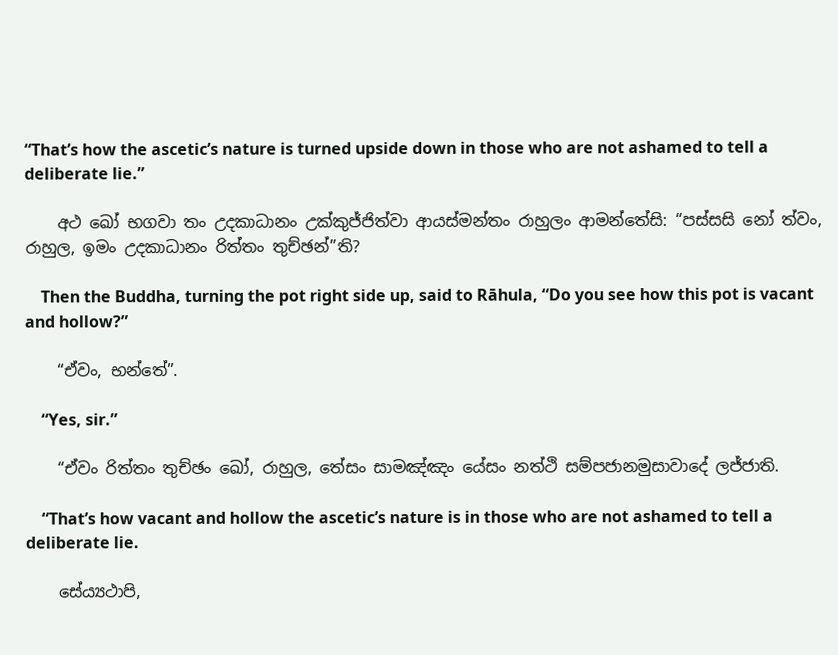“That’s how the ascetic’s nature is turned upside down in those who are not ashamed to tell a deliberate lie.”

    අථ ඛෝ භගවා තං උදකාධානං උක්කුජ්ජිත්වා ආයස්මන්තං රාහුලං ආමන්තේසි: “පස්සසි නෝ ත්වං, රාහුල, ඉමං උදකාධානං රිත්තං තුච්ඡන්”ති?

    Then the Buddha, turning the pot right side up, said to Rāhula, “Do you see how this pot is vacant and hollow?”

    “ඒවං, භන්තේ”.

    “Yes, sir.”

    “ඒවං රිත්තං තුච්ඡං ඛෝ, රාහුල, තේසං සාමඤ්ඤං යේසං නත්ථි සම්පජානමුසාවාදේ ලජ්ජාති.

    “That’s how vacant and hollow the ascetic’s nature is in those who are not ashamed to tell a deliberate lie.

    සේය්‍යථාපි,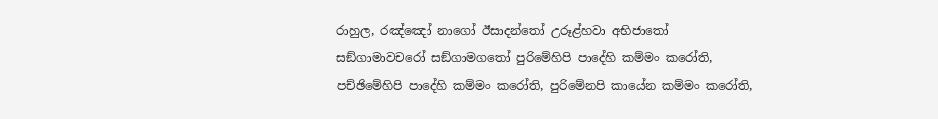රාහුල, රඤ්ඤෝ නාගෝ ඊසාදන්තෝ උරූළ්හවා අභිජාතෝ සඞ්ගාමාවචරෝ සඞ්ගාමගතෝ පුරිමේහිපි පාදේහි කම්මං කරෝති, පච්ඡිමේහිපි පාදේහි කම්මං කරෝති, පුරිමේනපි කායේන කම්මං කරෝති,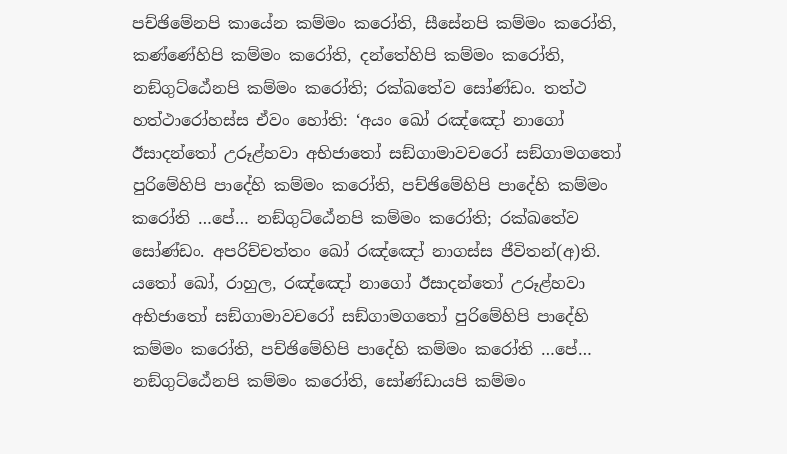පච්ඡිමේනපි කායේන කම්මං කරෝති, සීසේනපි කම්මං කරෝති, කණ්ණේහිපි කම්මං කරෝති, දන්තේහිපි කම්මං කරෝති, නඞ්ගුට්ඨේනපි කම්මං කරෝති; රක්ඛතේව සෝණ්ඩං. තත්ථ හත්ථාරෝහස්ස ඒවං හෝති: ‘අයං ඛෝ රඤ්ඤෝ නාගෝ ඊසාදන්තෝ උරූළ්හවා අභිජාතෝ සඞ්ගාමාවචරෝ සඞ්ගාමගතෝ පුරිමේහිපි පාදේහි කම්මං කරෝති, පච්ඡිමේහිපි පාදේහි කම්මං කරෝති …පේ… නඞ්ගුට්ඨේනපි කම්මං කරෝති; රක්ඛතේව සෝණ්ඩං. අපරිච්චත්තං ඛෝ රඤ්ඤෝ නාගස්ස ජීවිතන්(අ)ති. යතෝ ඛෝ, රාහුල, රඤ්ඤෝ නාගෝ ඊසාදන්තෝ උරූළ්හවා අභිජාතෝ සඞ්ගාමාවචරෝ සඞ්ගාමගතෝ පුරිමේහිපි පාදේහි කම්මං කරෝති, පච්ඡිමේහිපි පාදේහි කම්මං කරෝති …පේ… නඞ්ගුට්ඨේනපි කම්මං කරෝති, සෝණ්ඩායපි කම්මං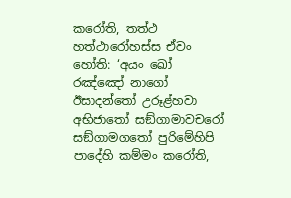කරෝති, තත්ථ හත්ථාරෝහස්ස ඒවං හෝති: ‘අයං ඛෝ රඤ්ඤෝ නාගෝ ඊසාදන්තෝ උරූළ්හවා අභිජාතෝ සඞ්ගාමාවචරෝ සඞ්ගාමගතෝ පුරිමේහිපි පාදේහි කම්මං කරෝති,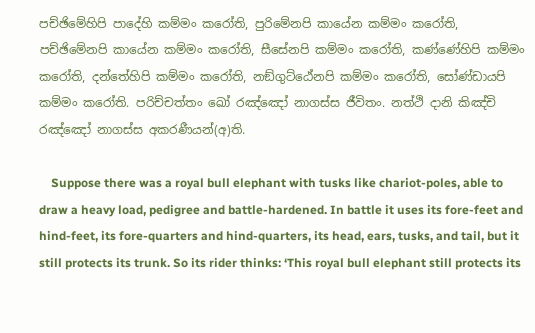පච්ඡිමේහිපි පාදේහි කම්මං කරෝති, පුරිමේනපි කායේන කම්මං කරෝති, පච්ඡිමේනපි කායේන කම්මං කරෝති, සීසේනපි කම්මං කරෝති, කණ්ණේහිපි කම්මං කරෝති, දන්තේහිපි කම්මං කරෝති, නඞ්ගුට්ඨේනපි කම්මං කරෝති, සෝණ්ඩායපි කම්මං කරෝති. පරිච්චත්තං ඛෝ රඤ්ඤෝ නාගස්ස ජීවිතං. නත්ථි දානි කිඤ්චි රඤ්ඤෝ නාගස්ස අකරණීයන්(අ)ති.

    Suppose there was a royal bull elephant with tusks like chariot-poles, able to draw a heavy load, pedigree and battle-hardened. In battle it uses its fore-feet and hind-feet, its fore-quarters and hind-quarters, its head, ears, tusks, and tail, but it still protects its trunk. So its rider thinks: ‘This royal bull elephant still protects its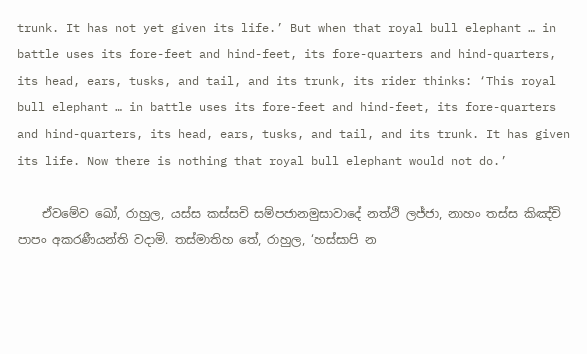trunk. It has not yet given its life.’ But when that royal bull elephant … in battle uses its fore-feet and hind-feet, its fore-quarters and hind-quarters, its head, ears, tusks, and tail, and its trunk, its rider thinks: ‘This royal bull elephant … in battle uses its fore-feet and hind-feet, its fore-quarters and hind-quarters, its head, ears, tusks, and tail, and its trunk. It has given its life. Now there is nothing that royal bull elephant would not do.’

    ඒවමේව ඛෝ, රාහුල, යස්ස කස්සචි සම්පජානමුසාවාදේ නත්ථි ලජ්ජා, නාහං තස්ස කිඤ්චි පාපං අකරණීයන්ති වදාමි. තස්මාතිහ තේ, රාහුල, ‘හස්සාපි න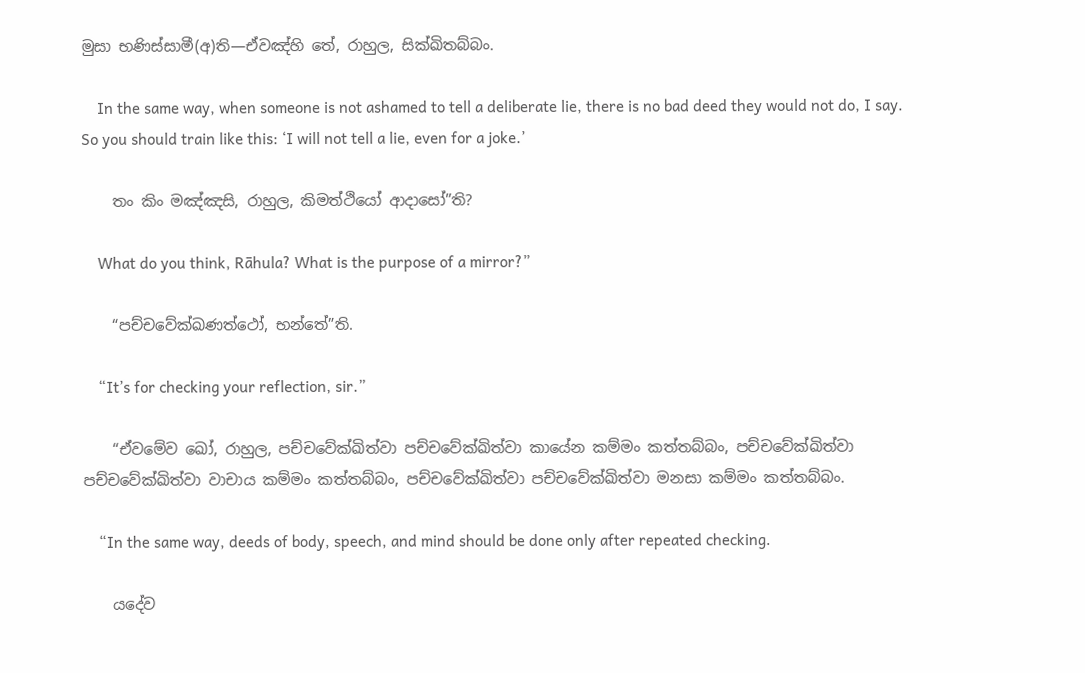මුසා භණිස්සාමී(අ)ති—ඒවඤ්හි තේ, රාහුල, සික්ඛිතබ්බං.

    In the same way, when someone is not ashamed to tell a deliberate lie, there is no bad deed they would not do, I say. So you should train like this: ‘I will not tell a lie, even for a joke.’

    තං කිං මඤ්ඤසි, රාහුල, කිමත්ථියෝ ආදාසෝ”ති?

    What do you think, Rāhula? What is the purpose of a mirror?”

    “පච්චවේක්ඛණත්ථෝ, භන්තේ”ති.

    “It’s for checking your reflection, sir.”

    “ඒවමේව ඛෝ, රාහුල, පච්චවේක්ඛිත්වා පච්චවේක්ඛිත්වා කායේන කම්මං කත්තබ්බං, පච්චවේක්ඛිත්වා පච්චවේක්ඛිත්වා වාචාය කම්මං කත්තබ්බං, පච්චවේක්ඛිත්වා පච්චවේක්ඛිත්වා මනසා කම්මං කත්තබ්බං.

    “In the same way, deeds of body, speech, and mind should be done only after repeated checking.

    යදේව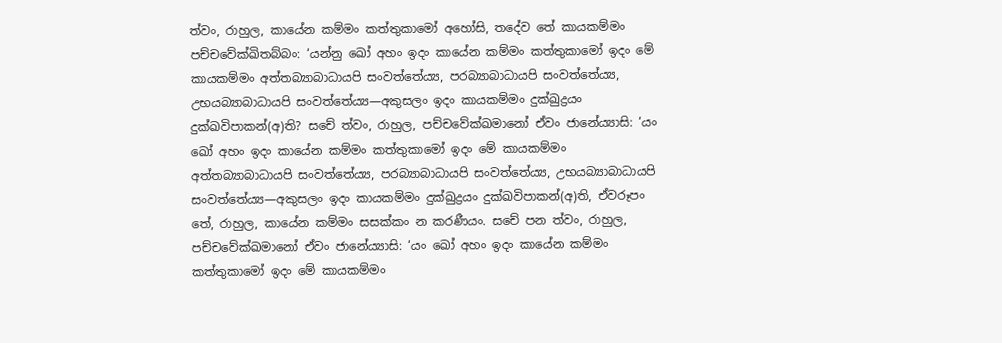ත්වං, රාහුල, කායේන කම්මං කත්තුකාමෝ අහෝසි, තදේව තේ කායකම්මං පච්චවේක්ඛිතබ්බං: ‘යන්නු ඛෝ අහං ඉදං කායේන කම්මං කත්තුකාමෝ ඉදං මේ කායකම්මං අත්තබ්‍යාබාධායපි සංවත්තේය්‍ය, පරබ්‍යාබාධායපි සංවත්තේය්‍ය, උභයබ්‍යාබාධායපි සංවත්තේය්‍ය—අකුසලං ඉදං කායකම්මං දුක්ඛුද්‍රයං දුක්ඛවිපාකන්(අ)ති? සචේ ත්වං, රාහුල, පච්චවේක්ඛමානෝ ඒවං ජානේය්‍යාසි: ‘යං ඛෝ අහං ඉදං කායේන කම්මං කත්තුකාමෝ ඉදං මේ කායකම්මං අත්තබ්‍යාබාධායපි සංවත්තේය්‍ය, පරබ්‍යාබාධායපි සංවත්තේය්‍ය, උභයබ්‍යාබාධායපි සංවත්තේය්‍ය—අකුසලං ඉදං කායකම්මං දුක්ඛුද්‍රයං දුක්ඛවිපාකන්(අ)ති, ඒවරූපං තේ, රාහුල, කායේන කම්මං සසක්කං න කරණීයං. සචේ පන ත්වං, රාහුල, පච්චවේක්ඛමානෝ ඒවං ජානේය්‍යාසි: ‘යං ඛෝ අහං ඉදං කායේන කම්මං කත්තුකාමෝ ඉදං මේ කායකම්මං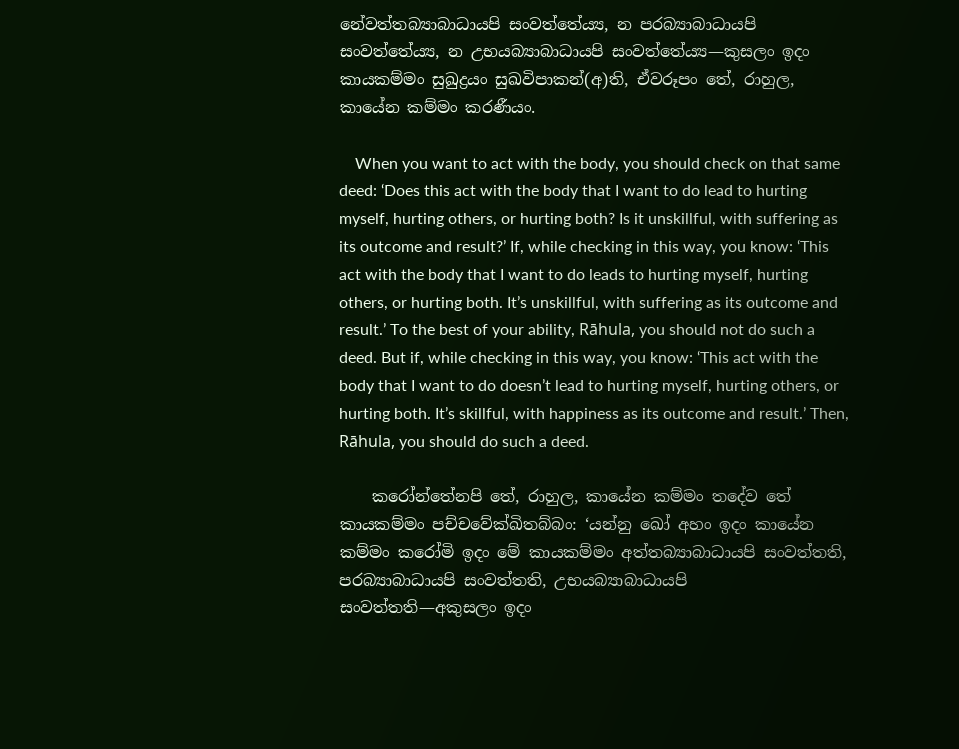නේවත්තබ්‍යාබාධායපි සංවත්තේය්‍ය, න පරබ්‍යාබාධායපි සංවත්තේය්‍ය, න උභයබ්‍යාබාධායපි සංවත්තේය්‍ය—කුසලං ඉදං කායකම්මං සුඛුද්‍රයං සුඛවිපාකන්(අ)ති, ඒවරූපං තේ, රාහුල, කායේන කම්මං කරණීයං.

    When you want to act with the body, you should check on that same deed: ‘Does this act with the body that I want to do lead to hurting myself, hurting others, or hurting both? Is it unskillful, with suffering as its outcome and result?’ If, while checking in this way, you know: ‘This act with the body that I want to do leads to hurting myself, hurting others, or hurting both. It’s unskillful, with suffering as its outcome and result.’ To the best of your ability, Rāhula, you should not do such a deed. But if, while checking in this way, you know: ‘This act with the body that I want to do doesn’t lead to hurting myself, hurting others, or hurting both. It’s skillful, with happiness as its outcome and result.’ Then, Rāhula, you should do such a deed.

    කරෝන්තේනපි තේ, රාහුල, කායේන කම්මං තදේව තේ කායකම්මං පච්චවේක්ඛිතබ්බං: ‘යන්නු ඛෝ අහං ඉදං කායේන කම්මං කරෝමි ඉදං මේ කායකම්මං අත්තබ්‍යාබාධායපි සංවත්තති, පරබ්‍යාබාධායපි සංවත්තති, උභයබ්‍යාබාධායපි සංවත්තති—අකුසලං ඉදං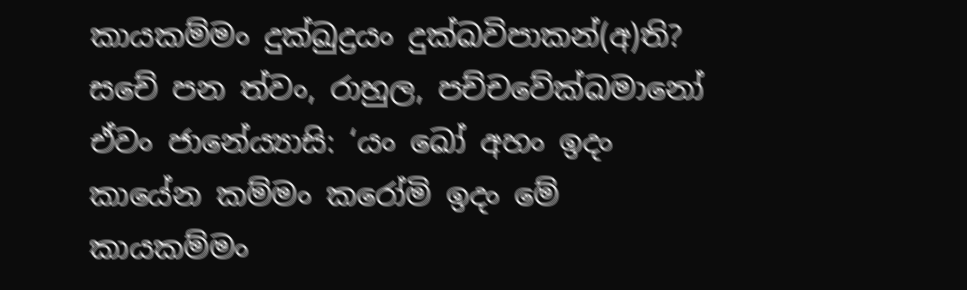කායකම්මං දුක්ඛුද්‍රයං දුක්ඛවිපාකන්(අ)ති? සචේ පන ත්වං, රාහුල, පච්චවේක්ඛමානෝ ඒවං ජානේය්‍යාසි: ‘යං ඛෝ අහං ඉදං කායේන කම්මං කරෝමි ඉදං මේ කායකම්මං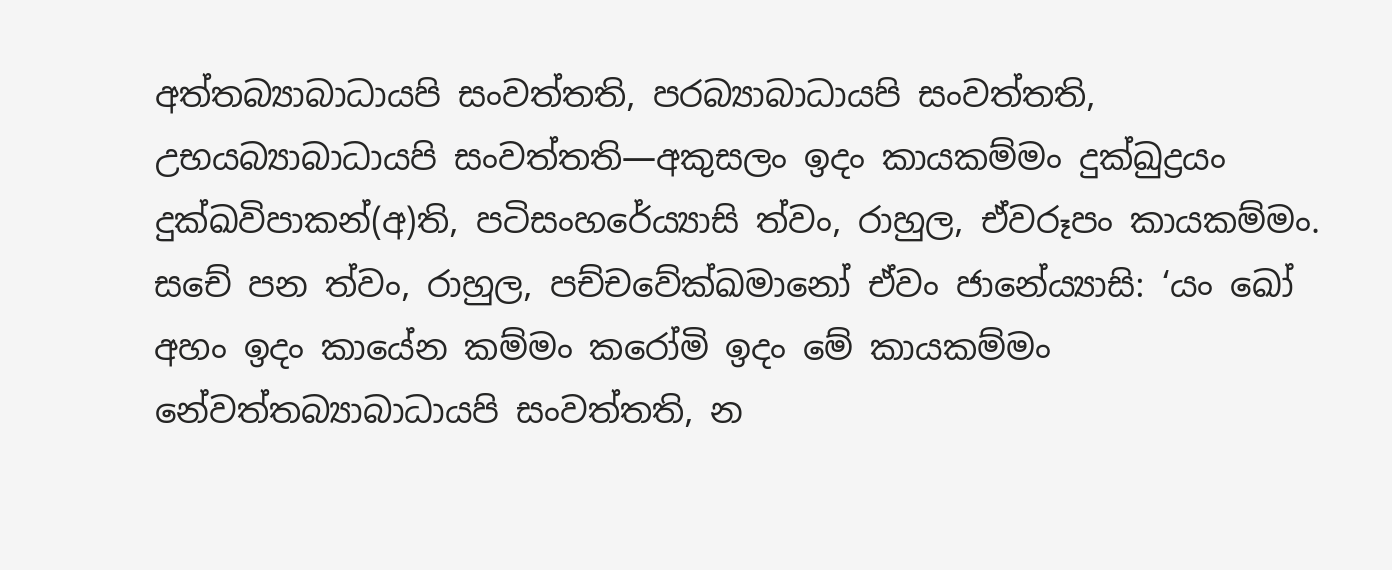අත්තබ්‍යාබාධායපි සංවත්තති, පරබ්‍යාබාධායපි සංවත්තති, උභයබ්‍යාබාධායපි සංවත්තති—අකුසලං ඉදං කායකම්මං දුක්ඛුද්‍රයං දුක්ඛවිපාකන්(අ)ති, පටිසංහරේය්‍යාසි ත්වං, රාහුල, ඒවරූපං කායකම්මං. සචේ පන ත්වං, රාහුල, පච්චවේක්ඛමානෝ ඒවං ජානේය්‍යාසි: ‘යං ඛෝ අහං ඉදං කායේන කම්මං කරෝමි ඉදං මේ කායකම්මං නේවත්තබ්‍යාබාධායපි සංවත්තති, න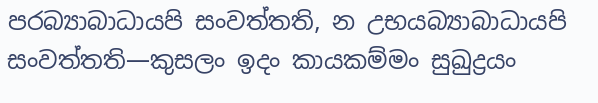පරබ්‍යාබාධායපි සංවත්තති, න උභයබ්‍යාබාධායපි සංවත්තති—කුසලං ඉදං කායකම්මං සුඛුද්‍රයං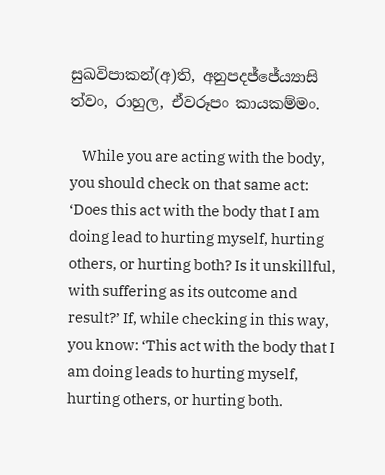සුඛවිපාකන්(අ)ති, අනුපදජ්ජේය්‍යාසි ත්වං, රාහුල, ඒවරූපං කායකම්මං.

    While you are acting with the body, you should check on that same act: ‘Does this act with the body that I am doing lead to hurting myself, hurting others, or hurting both? Is it unskillful, with suffering as its outcome and result?’ If, while checking in this way, you know: ‘This act with the body that I am doing leads to hurting myself, hurting others, or hurting both.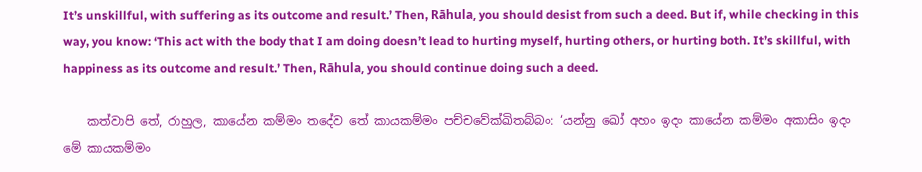It’s unskillful, with suffering as its outcome and result.’ Then, Rāhula, you should desist from such a deed. But if, while checking in this way, you know: ‘This act with the body that I am doing doesn’t lead to hurting myself, hurting others, or hurting both. It’s skillful, with happiness as its outcome and result.’ Then, Rāhula, you should continue doing such a deed.

    කත්වාපි තේ, රාහුල, කායේන කම්මං තදේව තේ කායකම්මං පච්චවේක්ඛිතබ්බං: ‘යන්නු ඛෝ අහං ඉදං කායේන කම්මං අකාසිං ඉදං මේ කායකම්මං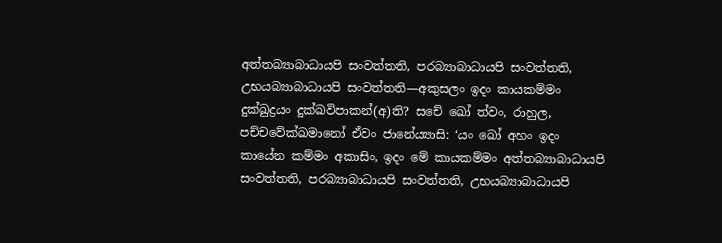අත්තබ්‍යාබාධායපි සංවත්තති, පරබ්‍යාබාධායපි සංවත්තති, උභයබ්‍යාබාධායපි සංවත්තති—අකුසලං ඉදං කායකම්මං දුක්ඛුද්‍රයං දුක්ඛවිපාකන්(අ)ති? සචේ ඛෝ ත්වං, රාහුල, පච්චවේක්ඛමානෝ ඒවං ජානේය්‍යාසි: ‘යං ඛෝ අහං ඉදං කායේන කම්මං අකාසිං, ඉදං මේ කායකම්මං අත්තබ්‍යාබාධායපි සංවත්තති, පරබ්‍යාබාධායපි සංවත්තති, උභයබ්‍යාබාධායපි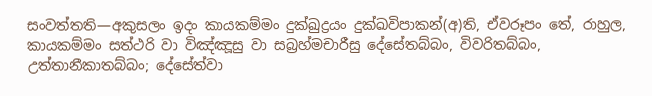සංවත්තති—අකුසලං ඉදං කායකම්මං දුක්ඛුද්‍රයං දුක්ඛවිපාකන්(අ)ති, ඒවරූපං තේ, රාහුල, කායකම්මං සත්ථරි වා විඤ්ඤූසු වා සබ්‍රහ්මචාරීසු දේසේතබ්බං, විවරිතබ්බං, උත්තානීකාතබ්බං; දේසේත්වා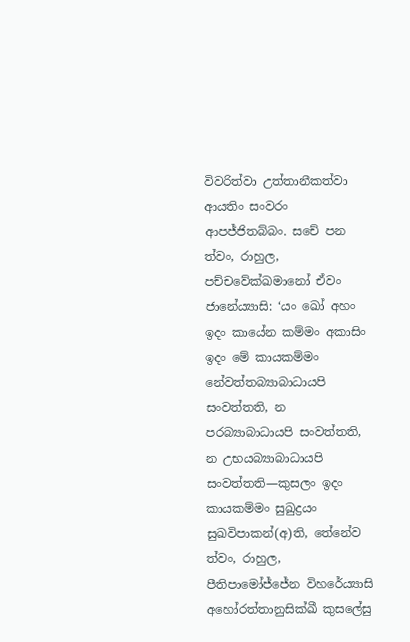විවරිත්වා උත්තානීකත්වා ආයතිං සංවරං ආපජ්ජිතබ්බං. සචේ පන ත්වං, රාහුල, පච්චවේක්ඛමානෝ ඒවං ජානේය්‍යාසි: ‘යං ඛෝ අහං ඉදං කායේන කම්මං අකාසිං ඉදං මේ කායකම්මං නේවත්තබ්‍යාබාධායපි සංවත්තති, න පරබ්‍යාබාධායපි සංවත්තති, න උභයබ්‍යාබාධායපි සංවත්තති—කුසලං ඉදං කායකම්මං සුඛුද්‍රයං සුඛවිපාකන්(අ)ති, තේනේව ත්වං, රාහුල, පීතිපාමෝජ්ජේන විහරේය්‍යාසි අහෝරත්තානුසික්ඛී කුසලේසු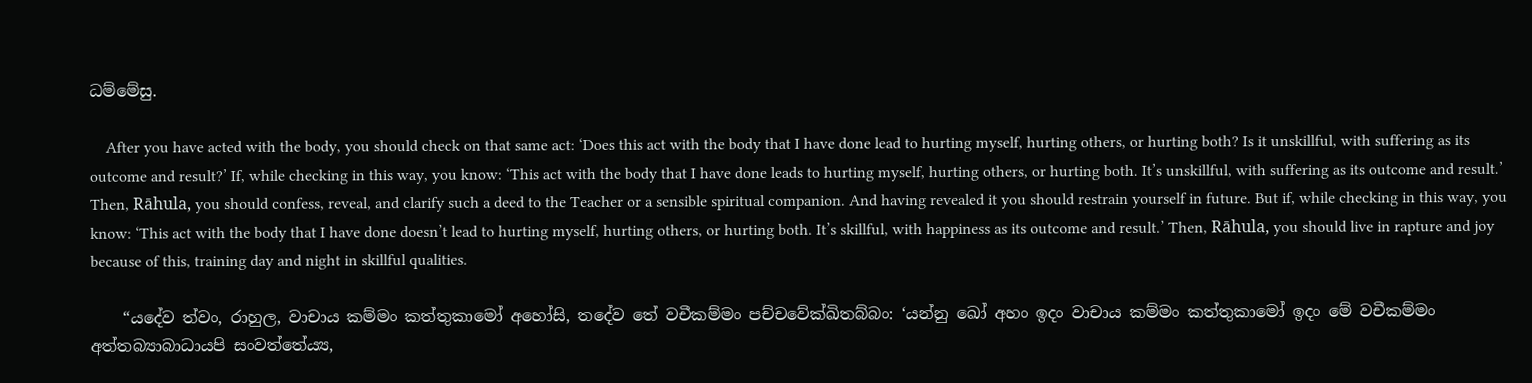ධම්මේසු.

    After you have acted with the body, you should check on that same act: ‘Does this act with the body that I have done lead to hurting myself, hurting others, or hurting both? Is it unskillful, with suffering as its outcome and result?’ If, while checking in this way, you know: ‘This act with the body that I have done leads to hurting myself, hurting others, or hurting both. It’s unskillful, with suffering as its outcome and result.’ Then, Rāhula, you should confess, reveal, and clarify such a deed to the Teacher or a sensible spiritual companion. And having revealed it you should restrain yourself in future. But if, while checking in this way, you know: ‘This act with the body that I have done doesn’t lead to hurting myself, hurting others, or hurting both. It’s skillful, with happiness as its outcome and result.’ Then, Rāhula, you should live in rapture and joy because of this, training day and night in skillful qualities.

    “යදේව ත්වං, රාහුල, වාචාය කම්මං කත්තුකාමෝ අහෝසි, තදේව තේ වචීකම්මං පච්චවේක්ඛිතබ්බං: ‘යන්නු ඛෝ අහං ඉදං වාචාය කම්මං කත්තුකාමෝ ඉදං මේ වචීකම්මං අත්තබ්‍යාබාධායපි සංවත්තේය්‍ය,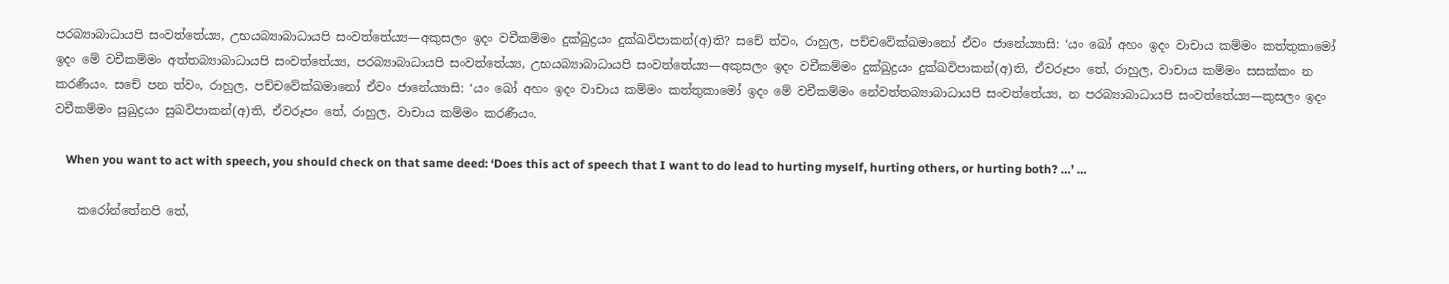පරබ්‍යාබාධායපි සංවත්තේය්‍ය, උභයබ්‍යාබාධායපි සංවත්තේය්‍ය—අකුසලං ඉදං වචීකම්මං දුක්ඛුද්‍රයං දුක්ඛවිපාකන්(අ)ති? සචේ ත්වං, රාහුල, පච්චවේක්ඛමානෝ ඒවං ජානේය්‍යාසි: ‘යං ඛෝ අහං ඉදං වාචාය කම්මං කත්තුකාමෝ ඉදං මේ වචීකම්මං අත්තබ්‍යාබාධායපි සංවත්තේය්‍ය, පරබ්‍යාබාධායපි සංවත්තේය්‍ය, උභයබ්‍යාබාධායපි සංවත්තේය්‍ය—අකුසලං ඉදං වචීකම්මං දුක්ඛුද්‍රයං දුක්ඛවිපාකන්(අ)ති, ඒවරූපං තේ, රාහුල, වාචාය කම්මං සසක්කං න කරණීයං. සචේ පන ත්වං, රාහුල, පච්චවේක්ඛමානෝ ඒවං ජානේය්‍යාසි: ‘යං ඛෝ අහං ඉදං වාචාය කම්මං කත්තුකාමෝ ඉදං මේ වචීකම්මං නේවත්තබ්‍යාබාධායපි සංවත්තේය්‍ය, න පරබ්‍යාබාධායපි සංවත්තේය්‍ය—කුසලං ඉදං වචීකම්මං සුඛුද්‍රයං සුඛවිපාකන්(අ)ති, ඒවරූපං තේ, රාහුල, වාචාය කම්මං කරණීයං.

    When you want to act with speech, you should check on that same deed: ‘Does this act of speech that I want to do lead to hurting myself, hurting others, or hurting both? …’ …

    කරෝන්තේනපි තේ,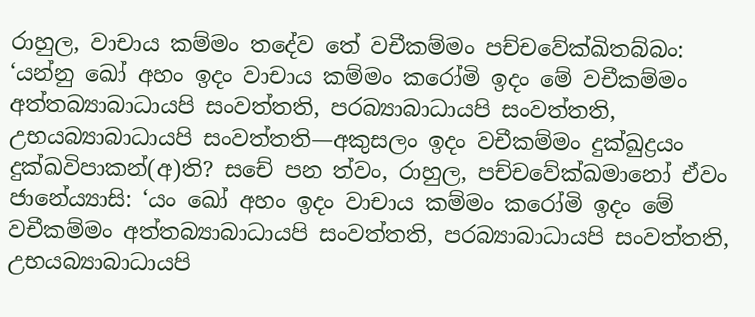රාහුල, වාචාය කම්මං තදේව තේ වචීකම්මං පච්චවේක්ඛිතබ්බං: ‘යන්නු ඛෝ අහං ඉදං වාචාය කම්මං කරෝමි ඉදං මේ වචීකම්මං අත්තබ්‍යාබාධායපි සංවත්තති, පරබ්‍යාබාධායපි සංවත්තති, උභයබ්‍යාබාධායපි සංවත්තති—අකුසලං ඉදං වචීකම්මං දුක්ඛුද්‍රයං දුක්ඛවිපාකන්(අ)ති? සචේ පන ත්වං, රාහුල, පච්චවේක්ඛමානෝ ඒවං ජානේය්‍යාසි: ‘යං ඛෝ අහං ඉදං වාචාය කම්මං කරෝමි ඉදං මේ වචීකම්මං අත්තබ්‍යාබාධායපි සංවත්තති, පරබ්‍යාබාධායපි සංවත්තති, උභයබ්‍යාබාධායපි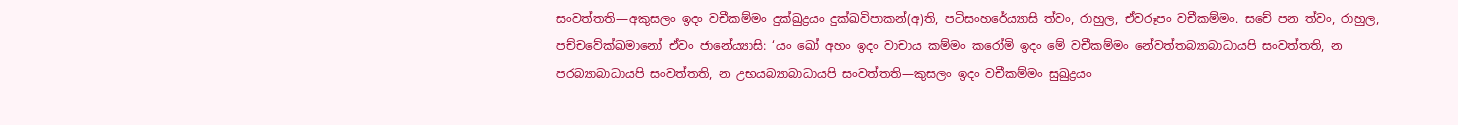සංවත්තති—අකුසලං ඉදං වචීකම්මං දුක්ඛුද්‍රයං දුක්ඛවිපාකන්(අ)ති, පටිසංහරේය්‍යාසි ත්වං, රාහුල, ඒවරූපං වචීකම්මං. සචේ පන ත්වං, රාහුල, පච්චවේක්ඛමානෝ ඒවං ජානේය්‍යාසි: ‘යං ඛෝ අහං ඉදං වාචාය කම්මං කරෝමි ඉදං මේ වචීකම්මං නේවත්තබ්‍යාබාධායපි සංවත්තති, න පරබ්‍යාබාධායපි සංවත්තති, න උභයබ්‍යාබාධායපි සංවත්තති—කුසලං ඉදං වචීකම්මං සුඛුද්‍රයං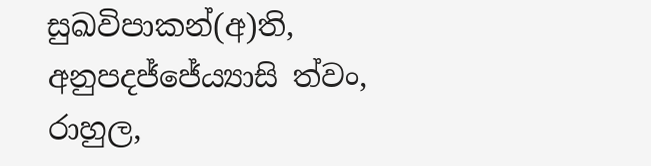සුඛවිපාකන්(අ)ති, අනුපදජ්ජේය්‍යාසි ත්වං, රාහුල,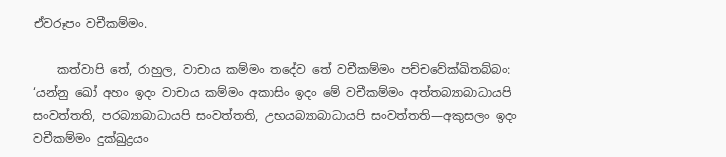ඒවරූපං වචීකම්මං.

    කත්වාපි තේ, රාහුල, වාචාය කම්මං තදේව තේ වචීකම්මං පච්චවේක්ඛිතබ්බං: ‘යන්නු ඛෝ අහං ඉදං වාචාය කම්මං අකාසිං ඉදං මේ වචීකම්මං අත්තබ්‍යාබාධායපි සංවත්තති, පරබ්‍යාබාධායපි සංවත්තති, උභයබ්‍යාබාධායපි සංවත්තති—අකුසලං ඉදං වචීකම්මං දුක්ඛුද්‍රයං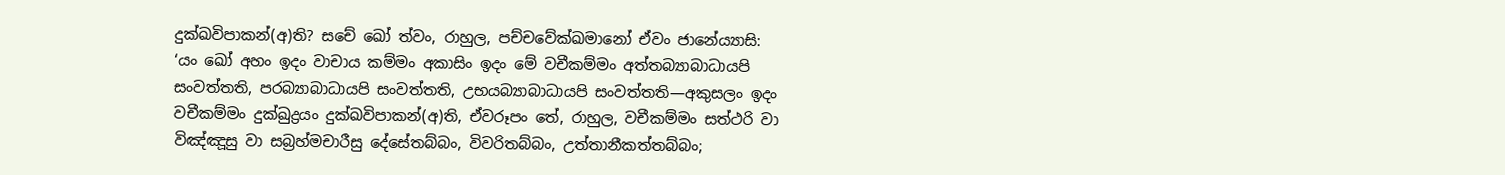දුක්ඛවිපාකන්(අ)ති? සචේ ඛෝ ත්වං, රාහුල, පච්චවේක්ඛමානෝ ඒවං ජානේය්‍යාසි: ‘යං ඛෝ අහං ඉදං වාචාය කම්මං අකාසිං ඉදං මේ වචීකම්මං අත්තබ්‍යාබාධායපි සංවත්තති, පරබ්‍යාබාධායපි සංවත්තති, උභයබ්‍යාබාධායපි සංවත්තති—අකුසලං ඉදං වචීකම්මං දුක්ඛුද්‍රයං දුක්ඛවිපාකන්(අ)ති, ඒවරූපං තේ, රාහුල, වචීකම්මං සත්ථරි වා විඤ්ඤූසු වා සබ්‍රහ්මචාරීසු දේසේතබ්බං, විවරිතබ්බං, උත්තානීකත්තබ්බං;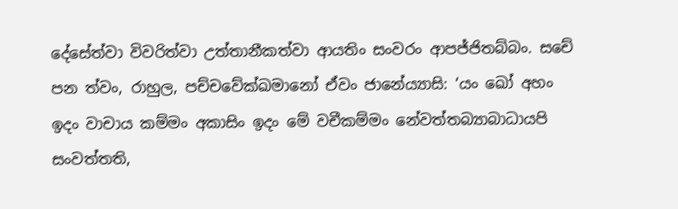දේසේත්වා විවරිත්වා උත්තානීකත්වා ආයතිං සංවරං ආපජ්ජිතබ්බං. සචේ පන ත්වං, රාහුල, පච්චවේක්ඛමානෝ ඒවං ජානේය්‍යාසි: ‘යං ඛෝ අහං ඉදං වාචාය කම්මං අකාසිං ඉදං මේ වචීකම්මං නේවත්තබ්‍යාබාධායපි සංවත්තති,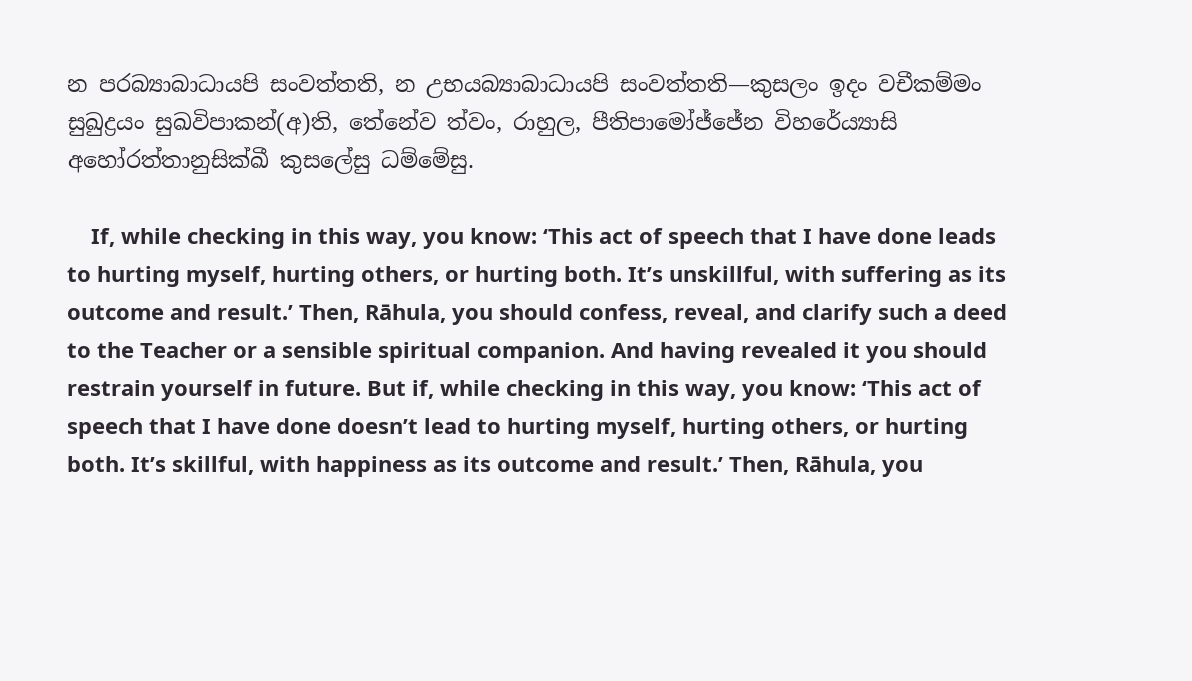න පරබ්‍යාබාධායපි සංවත්තති, න උභයබ්‍යාබාධායපි සංවත්තති—කුසලං ඉදං වචීකම්මං සුඛුද්‍රයං සුඛවිපාකන්(අ)ති, තේනේව ත්වං, රාහුල, පීතිපාමෝජ්ජේන විහරේය්‍යාසි අහෝරත්තානුසික්ඛී කුසලේසු ධම්මේසු.

    If, while checking in this way, you know: ‘This act of speech that I have done leads to hurting myself, hurting others, or hurting both. It’s unskillful, with suffering as its outcome and result.’ Then, Rāhula, you should confess, reveal, and clarify such a deed to the Teacher or a sensible spiritual companion. And having revealed it you should restrain yourself in future. But if, while checking in this way, you know: ‘This act of speech that I have done doesn’t lead to hurting myself, hurting others, or hurting both. It’s skillful, with happiness as its outcome and result.’ Then, Rāhula, you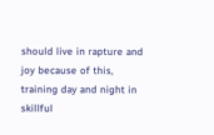should live in rapture and joy because of this, training day and night in skillful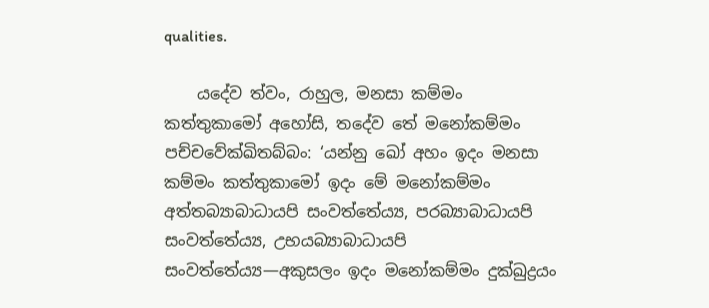qualities.

    යදේව ත්වං, රාහුල, මනසා කම්මං කත්තුකාමෝ අහෝසි, තදේව තේ මනෝකම්මං පච්චවේක්ඛිතබ්බං: ‘යන්නු ඛෝ අහං ඉදං මනසා කම්මං කත්තුකාමෝ ඉදං මේ මනෝකම්මං අත්තබ්‍යාබාධායපි සංවත්තේය්‍ය, පරබ්‍යාබාධායපි සංවත්තේය්‍ය, උභයබ්‍යාබාධායපි සංවත්තේය්‍ය—අකුසලං ඉදං මනෝකම්මං දුක්ඛුද්‍රයං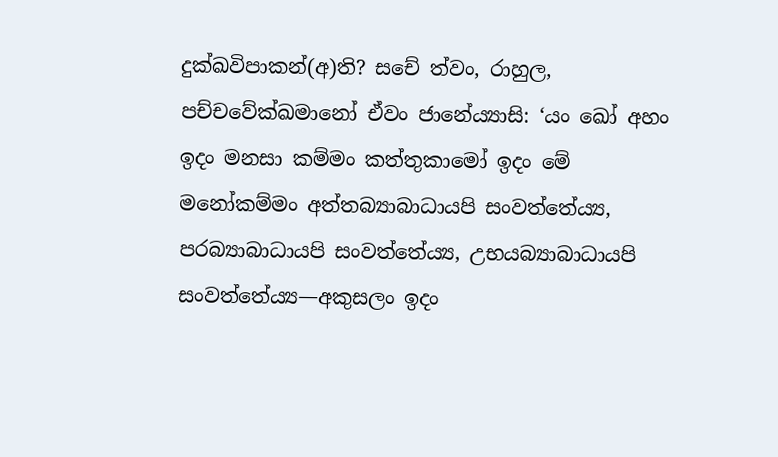දුක්ඛවිපාකන්(අ)ති? සචේ ත්වං, රාහුල, පච්චවේක්ඛමානෝ ඒවං ජානේය්‍යාසි: ‘යං ඛෝ අහං ඉදං මනසා කම්මං කත්තුකාමෝ ඉදං මේ මනෝකම්මං අත්තබ්‍යාබාධායපි සංවත්තේය්‍ය, පරබ්‍යාබාධායපි සංවත්තේය්‍ය, උභයබ්‍යාබාධායපි සංවත්තේය්‍ය—අකුසලං ඉදං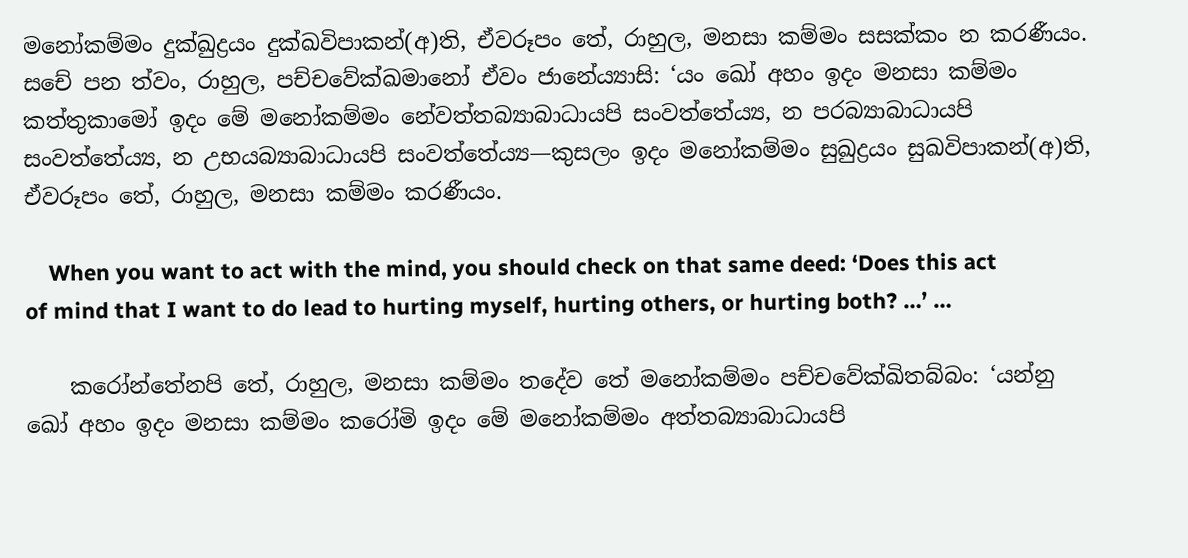මනෝකම්මං දුක්ඛුද්‍රයං දුක්ඛවිපාකන්(අ)ති, ඒවරූපං තේ, රාහුල, මනසා කම්මං සසක්කං න කරණීයං. සචේ පන ත්වං, රාහුල, පච්චවේක්ඛමානෝ ඒවං ජානේය්‍යාසි: ‘යං ඛෝ අහං ඉදං මනසා කම්මං කත්තුකාමෝ ඉදං මේ මනෝකම්මං නේවත්තබ්‍යාබාධායපි සංවත්තේය්‍ය, න පරබ්‍යාබාධායපි සංවත්තේය්‍ය, න උභයබ්‍යාබාධායපි සංවත්තේය්‍ය—කුසලං ඉදං මනෝකම්මං සුඛුද්‍රයං සුඛවිපාකන්(අ)ති, ඒවරූපං තේ, රාහුල, මනසා කම්මං කරණීයං.

    When you want to act with the mind, you should check on that same deed: ‘Does this act of mind that I want to do lead to hurting myself, hurting others, or hurting both? …’ …

    කරෝන්තේනපි තේ, රාහුල, මනසා කම්මං තදේව තේ මනෝකම්මං පච්චවේක්ඛිතබ්බං: ‘යන්නු ඛෝ අහං ඉදං මනසා කම්මං කරෝමි ඉදං මේ මනෝකම්මං අත්තබ්‍යාබාධායපි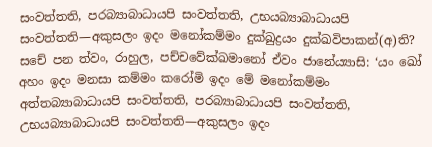සංවත්තති, පරබ්‍යාබාධායපි සංවත්තති, උභයබ්‍යාබාධායපි සංවත්තති—අකුසලං ඉදං මනෝකම්මං දුක්ඛුද්‍රයං දුක්ඛවිපාකන්(අ)ති? සචේ පන ත්වං, රාහුල, පච්චවේක්ඛමානෝ ඒවං ජානේය්‍යාසි: ‘යං ඛෝ අහං ඉදං මනසා කම්මං කරෝමි ඉදං මේ මනෝකම්මං අත්තබ්‍යාබාධායපි සංවත්තති, පරබ්‍යාබාධායපි සංවත්තති, උභයබ්‍යාබාධායපි සංවත්තති—අකුසලං ඉදං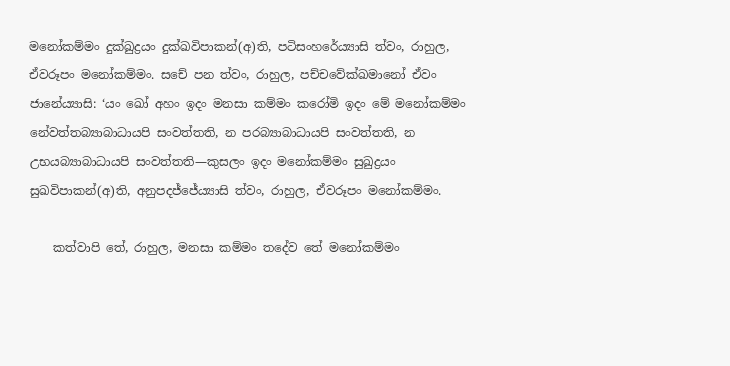මනෝකම්මං දුක්ඛුද්‍රයං දුක්ඛවිපාකන්(අ)ති, පටිසංහරේය්‍යාසි ත්වං, රාහුල, ඒවරූපං මනෝකම්මං. සචේ පන ත්වං, රාහුල, පච්චවේක්ඛමානෝ ඒවං ජානේය්‍යාසි: ‘යං ඛෝ අහං ඉදං මනසා කම්මං කරෝමි ඉදං මේ මනෝකම්මං නේවත්තබ්‍යාබාධායපි සංවත්තති, න පරබ්‍යාබාධායපි සංවත්තති, න උභයබ්‍යාබාධායපි සංවත්තති—කුසලං ඉදං මනෝකම්මං සුඛුද්‍රයං සුඛවිපාකන්(අ)ති, අනුපදජ්ජේය්‍යාසි ත්වං, රාහුල, ඒවරූපං මනෝකම්මං.

    කත්වාපි තේ, රාහුල, මනසා කම්මං තදේව තේ මනෝකම්මං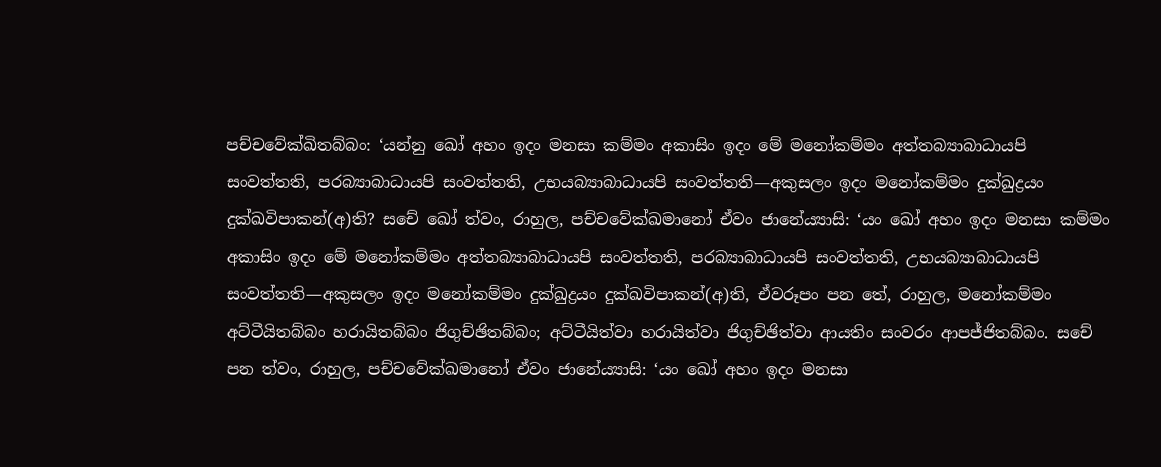පච්චවේක්ඛිතබ්බං: ‘යන්නු ඛෝ අහං ඉදං මනසා කම්මං අකාසිං ඉදං මේ මනෝකම්මං අත්තබ්‍යාබාධායපි සංවත්තති, පරබ්‍යාබාධායපි සංවත්තති, උභයබ්‍යාබාධායපි සංවත්තති—අකුසලං ඉදං මනෝකම්මං දුක්ඛුද්‍රයං දුක්ඛවිපාකන්(අ)ති? සචේ ඛෝ ත්වං, රාහුල, පච්චවේක්ඛමානෝ ඒවං ජානේය්‍යාසි: ‘යං ඛෝ අහං ඉදං මනසා කම්මං අකාසිං ඉදං මේ මනෝකම්මං අත්තබ්‍යාබාධායපි සංවත්තති, පරබ්‍යාබාධායපි සංවත්තති, උභයබ්‍යාබාධායපි සංවත්තති—අකුසලං ඉදං මනෝකම්මං දුක්ඛුද්‍රයං දුක්ඛවිපාකන්(අ)ති, ඒවරූපං පන තේ, රාහුල, මනෝකම්මං අට්ටීයිතබ්බං හරායිතබ්බං ජිගුච්ඡිතබ්බං; අට්ටීයිත්වා හරායිත්වා ජිගුච්ඡිත්වා ආයතිං සංවරං ආපජ්ජිතබ්බං. සචේ පන ත්වං, රාහුල, පච්චවේක්ඛමානෝ ඒවං ජානේය්‍යාසි: ‘යං ඛෝ අහං ඉදං මනසා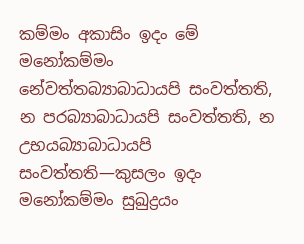කම්මං අකාසිං ඉදං මේ මනෝකම්මං නේවත්තබ්‍යාබාධායපි සංවත්තති, න පරබ්‍යාබාධායපි සංවත්තති, න උභයබ්‍යාබාධායපි සංවත්තති—කුසලං ඉදං මනෝකම්මං සුඛුද්‍රයං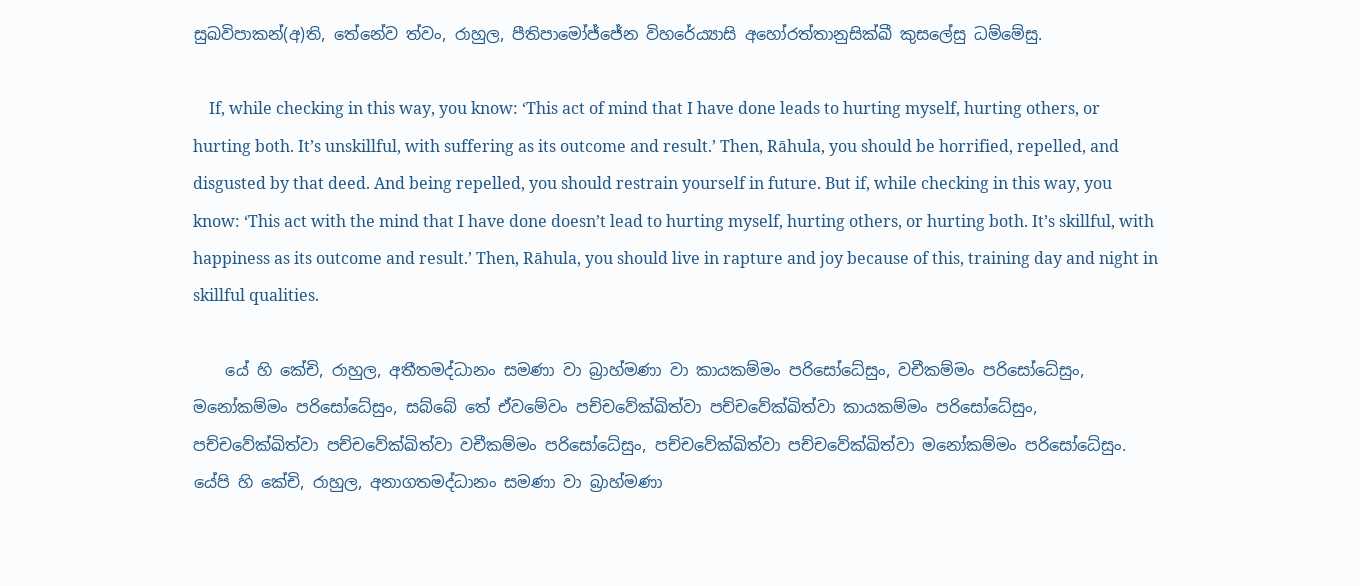සුඛවිපාකන්(අ)ති, තේනේව ත්වං, රාහුල, පීතිපාමෝජ්ජේන විහරේය්‍යාසි අහෝරත්තානුසික්ඛී කුසලේසු ධම්මේසු.

    If, while checking in this way, you know: ‘This act of mind that I have done leads to hurting myself, hurting others, or hurting both. It’s unskillful, with suffering as its outcome and result.’ Then, Rāhula, you should be horrified, repelled, and disgusted by that deed. And being repelled, you should restrain yourself in future. But if, while checking in this way, you know: ‘This act with the mind that I have done doesn’t lead to hurting myself, hurting others, or hurting both. It’s skillful, with happiness as its outcome and result.’ Then, Rāhula, you should live in rapture and joy because of this, training day and night in skillful qualities.

    යේ හි කේචි, රාහුල, අතීතමද්ධානං සමණා වා බ්‍රාහ්මණා වා කායකම්මං පරිසෝධේසුං, වචීකම්මං පරිසෝධේසුං, මනෝකම්මං පරිසෝධේසුං, සබ්බේ තේ ඒවමේවං පච්චවේක්ඛිත්වා පච්චවේක්ඛිත්වා කායකම්මං පරිසෝධේසුං, පච්චවේක්ඛිත්වා පච්චවේක්ඛිත්වා වචීකම්මං පරිසෝධේසුං, පච්චවේක්ඛිත්වා පච්චවේක්ඛිත්වා මනෝකම්මං පරිසෝධේසුං. යේපි හි කේචි, රාහුල, අනාගතමද්ධානං සමණා වා බ්‍රාහ්මණා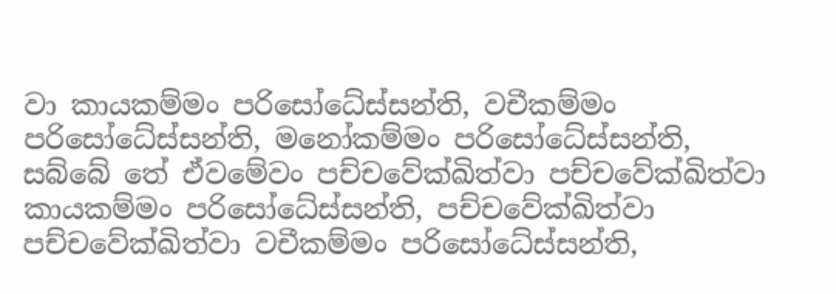වා කායකම්මං පරිසෝධේස්සන්ති, වචීකම්මං පරිසෝධේස්සන්ති, මනෝකම්මං පරිසෝධේස්සන්ති, සබ්බේ තේ ඒවමේවං පච්චවේක්ඛිත්වා පච්චවේක්ඛිත්වා කායකම්මං පරිසෝධේස්සන්ති, පච්චවේක්ඛිත්වා පච්චවේක්ඛිත්වා වචීකම්මං පරිසෝධේස්සන්ති,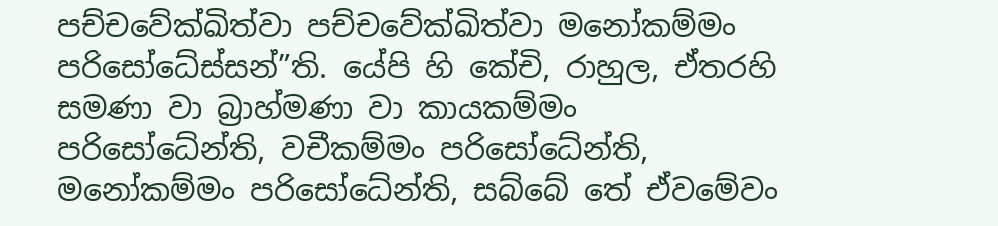පච්චවේක්ඛිත්වා පච්චවේක්ඛිත්වා මනෝකම්මං පරිසෝධේස්සන්”ති. යේපි හි කේචි, රාහුල, ඒතරහි සමණා වා බ්‍රාහ්මණා වා කායකම්මං පරිසෝධේන්ති, වචීකම්මං පරිසෝධේන්ති, මනෝකම්මං පරිසෝධේන්ති, සබ්බේ තේ ඒවමේවං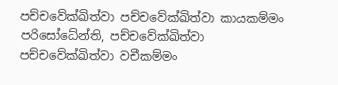පච්චවේක්ඛිත්වා පච්චවේක්ඛිත්වා කායකම්මං පරිසෝධේන්ති, පච්චවේක්ඛිත්වා පච්චවේක්ඛිත්වා වචීකම්මං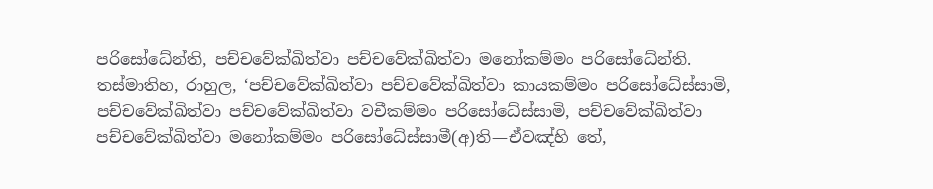පරිසෝධේන්ති, පච්චවේක්ඛිත්වා පච්චවේක්ඛිත්වා මනෝකම්මං පරිසෝධේන්ති. තස්මාතිහ, රාහුල, ‘පච්චවේක්ඛිත්වා පච්චවේක්ඛිත්වා කායකම්මං පරිසෝධේස්සාමි, පච්චවේක්ඛිත්වා පච්චවේක්ඛිත්වා වචීකම්මං පරිසෝධේස්සාමි, පච්චවේක්ඛිත්වා පච්චවේක්ඛිත්වා මනෝකම්මං පරිසෝධේස්සාමී(අ)ති—ඒවඤ්හි තේ,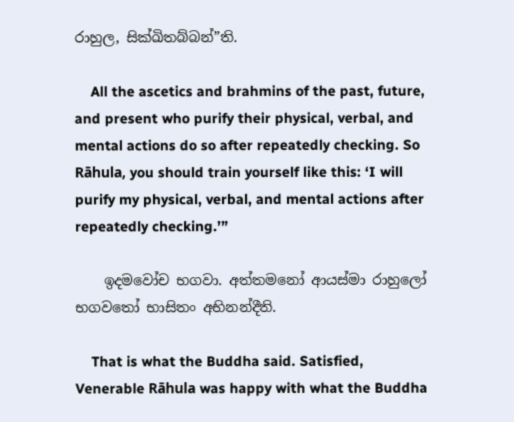රාහුල, සික්ඛිතබ්බන්”ති.

    All the ascetics and brahmins of the past, future, and present who purify their physical, verbal, and mental actions do so after repeatedly checking. So Rāhula, you should train yourself like this: ‘I will purify my physical, verbal, and mental actions after repeatedly checking.’”

    ඉදමවෝච භගවා. අත්තමනෝ ආයස්මා රාහුලෝ භගවතෝ භාසිතං අභිනන්දීති.

    That is what the Buddha said. Satisfied, Venerable Rāhula was happy with what the Buddha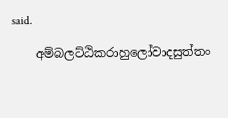said.

    අම්බලට්ඨිකරාහුලෝවාදසුත්තං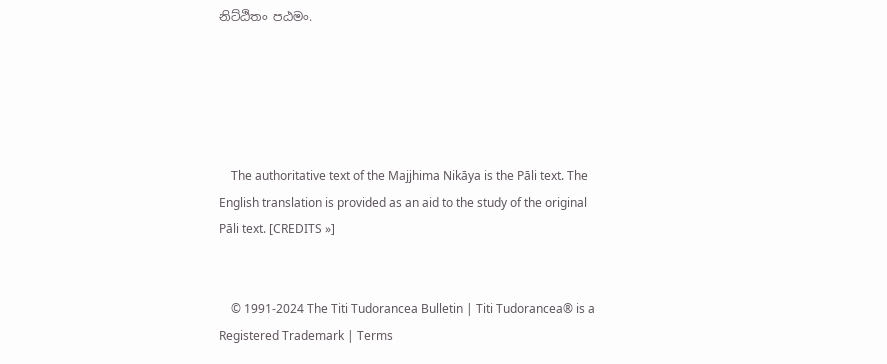නිට්ඨිතං පඨමං.





    The authoritative text of the Majjhima Nikāya is the Pāli text. The English translation is provided as an aid to the study of the original Pāli text. [CREDITS »]


    © 1991-2024 The Titi Tudorancea Bulletin | Titi Tudorancea® is a Registered Trademark | Terms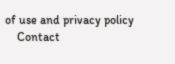of use and privacy policy
    Contact